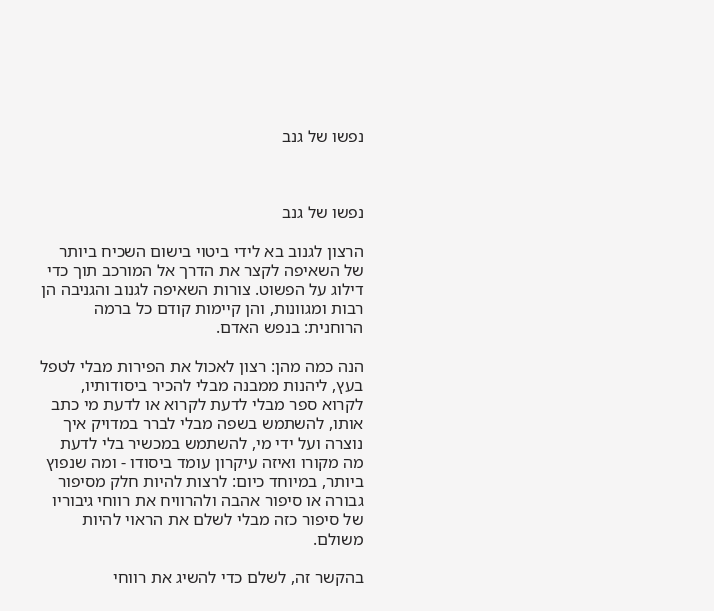נפשו של גנב



נפשו של גנב

הרצון לגנוב בא לידי ביטוי בישום השכיח ביותר של השאיפה לקצר את הדרך אל המורכב תוך כדי דילוג על הפשוט. צורות השאיפה לגנוב והגניבה הן רבות ומגוונות, והן קיימות קודם כל ברמה הרוחנית: בנפש האדם.

הנה כמה מהן: רצון לאכול את הפירות מבלי לטפל בעץ, ליהנות ממבנה מבלי להכיר ביסודותיו, לקרוא ספר מבלי לדעת לקרוא או לדעת מי כתב אותו, להשתמש בשפה מבלי לברר במדויק איך נוצרה ועל ידי מי, להשתמש במכשיר בלי לדעת מה מקורו ואיזה עיקרון עומד ביסודו - ומה שנפוץ ביותר, במיוחד כיום: לרצות להיות חלק מסיפור גבורה או סיפור אהבה ולהרוויח את רווחי גיבוריו של סיפור כזה מבלי לשלם את הראוי להיות משולם.

בהקשר זה, לשלם כדי להשיג את רווחי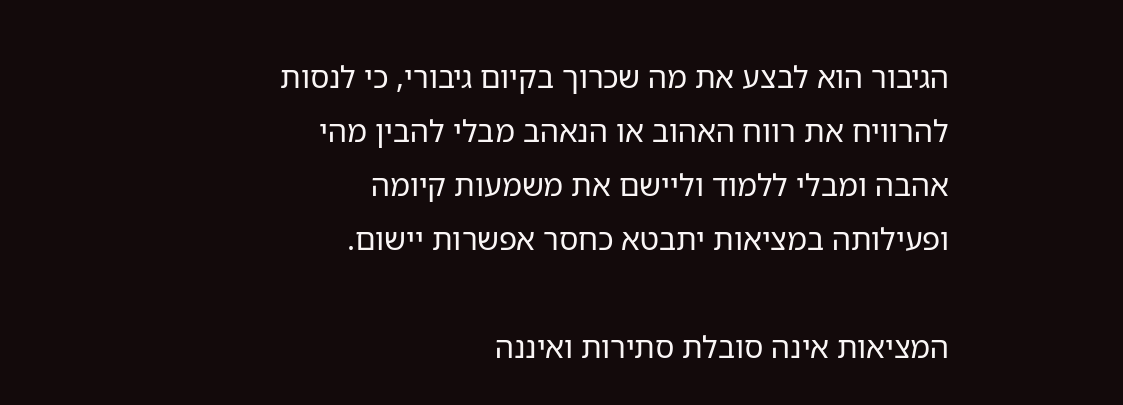הגיבור הוא לבצע את מה שכרוך בקיום גיבורי, כי לנסות להרוויח את רווח האהוב או הנאהב מבלי להבין מהי אהבה ומבלי ללמוד וליישם את משמעות קיומה ופעילותה במציאות יתבטא כחסר אפשרות יישום.

המציאות אינה סובלת סתירות ואיננה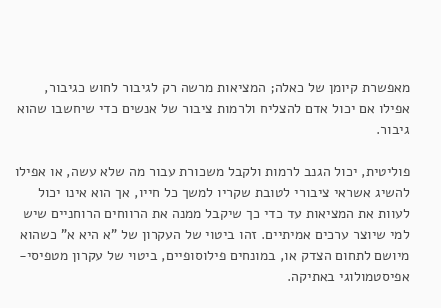מאפשרת קיומן של כאלה; המציאות מרשה רק לגיבור לחוש כגיבור, אפילו אם יכול אדם להצליח ולרמות ציבור של אנשים כדי שיחשבו שהוא גיבור.

פוליטית, יכול הגנב לרמות ולקבל משכורת עבור מה שלא עשה, או אפילו להשיג אשראי ציבורי לטובת שקריו למשך כל חייו, אך הוא אינו יכול לעוות את המציאות עד כדי כך שיקבל ממנה את הרווחים הרוחניים שיש למי שיוצר ערכים אמיתיים. זהו ביטוי של העקרון של "א היא א" כשהוא מיושם לתחום הצדק או, במונחים פילוסופיים, ביטוי של עקרון מטפיסי-אפיסטמולוגי באתיקה.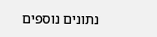נתונים נוספים